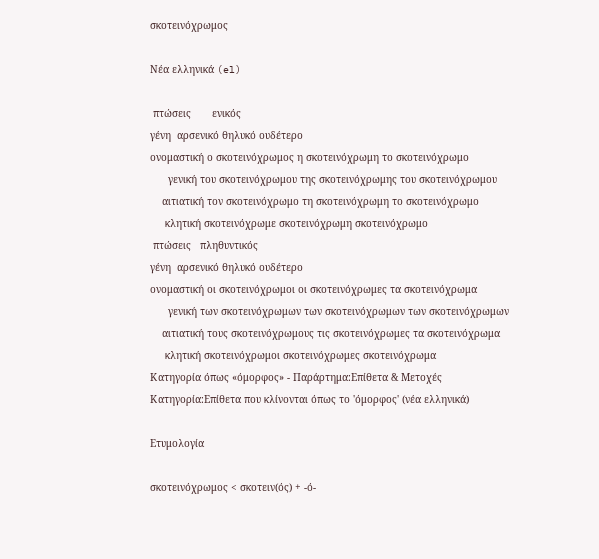σκοτεινόχρωμος

Νέα ελληνικά (el)

 πτώσεις       ενικός
γένη  αρσενικό θηλυκό ουδέτερο
ονομαστική ο σκοτεινόχρωμος η σκοτεινόχρωμη το σκοτεινόχρωμο
      γενική του σκοτεινόχρωμου της σκοτεινόχρωμης του σκοτεινόχρωμου
    αιτιατική τον σκοτεινόχρωμο τη σκοτεινόχρωμη το σκοτεινόχρωμο
     κλητική σκοτεινόχρωμε σκοτεινόχρωμη σκοτεινόχρωμο
 πτώσεις   πληθυντικός
γένη  αρσενικό θηλυκό ουδέτερο
ονομαστική οι σκοτεινόχρωμοι οι σκοτεινόχρωμες τα σκοτεινόχρωμα
      γενική των σκοτεινόχρωμων των σκοτεινόχρωμων των σκοτεινόχρωμων
    αιτιατική τους σκοτεινόχρωμους τις σκοτεινόχρωμες τα σκοτεινόχρωμα
     κλητική σκοτεινόχρωμοι σκοτεινόχρωμες σκοτεινόχρωμα
Κατηγορία όπως «όμορφος» - Παράρτημα:Επίθετα & Μετοχές
Κατηγορία:Επίθετα που κλίνονται όπως το 'όμορφος' (νέα ελληνικά)

Ετυμολογία

σκοτεινόχρωμος < σκοτειν(ός) + -ό-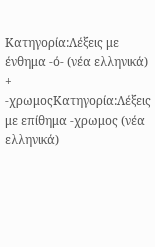Κατηγορία:Λέξεις με ένθημα -ό- (νέα ελληνικά) + -χρωμοςΚατηγορία:Λέξεις με επίθημα -χρωμος (νέα ελληνικά)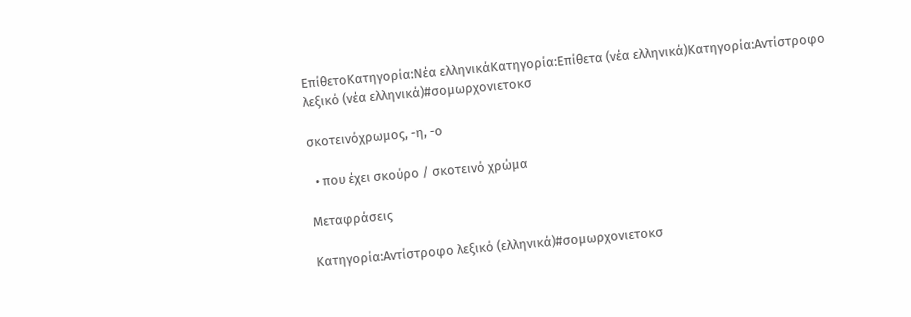ΕπίθετοΚατηγορία:Νέα ελληνικάΚατηγορία:Επίθετα (νέα ελληνικά)Κατηγορία:Αντίστροφο λεξικό (νέα ελληνικά)#σομωρχονιετοκσ

σκοτεινόχρωμος, -η, -ο

  • που έχει σκούρο / σκοτεινό χρώμα

Μεταφράσεις

Κατηγορία:Αντίστροφο λεξικό (ελληνικά)#σομωρχονιετοκσ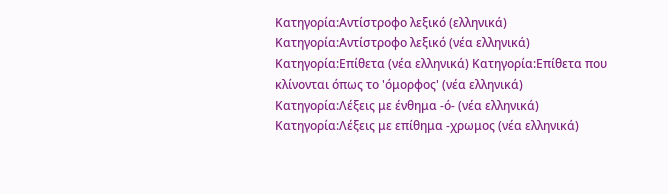Κατηγορία:Αντίστροφο λεξικό (ελληνικά) Κατηγορία:Αντίστροφο λεξικό (νέα ελληνικά) Κατηγορία:Επίθετα (νέα ελληνικά) Κατηγορία:Επίθετα που κλίνονται όπως το 'όμορφος' (νέα ελληνικά) Κατηγορία:Λέξεις με ένθημα -ό- (νέα ελληνικά) Κατηγορία:Λέξεις με επίθημα -χρωμος (νέα ελληνικά)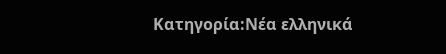Κατηγορία:Νέα ελληνικά